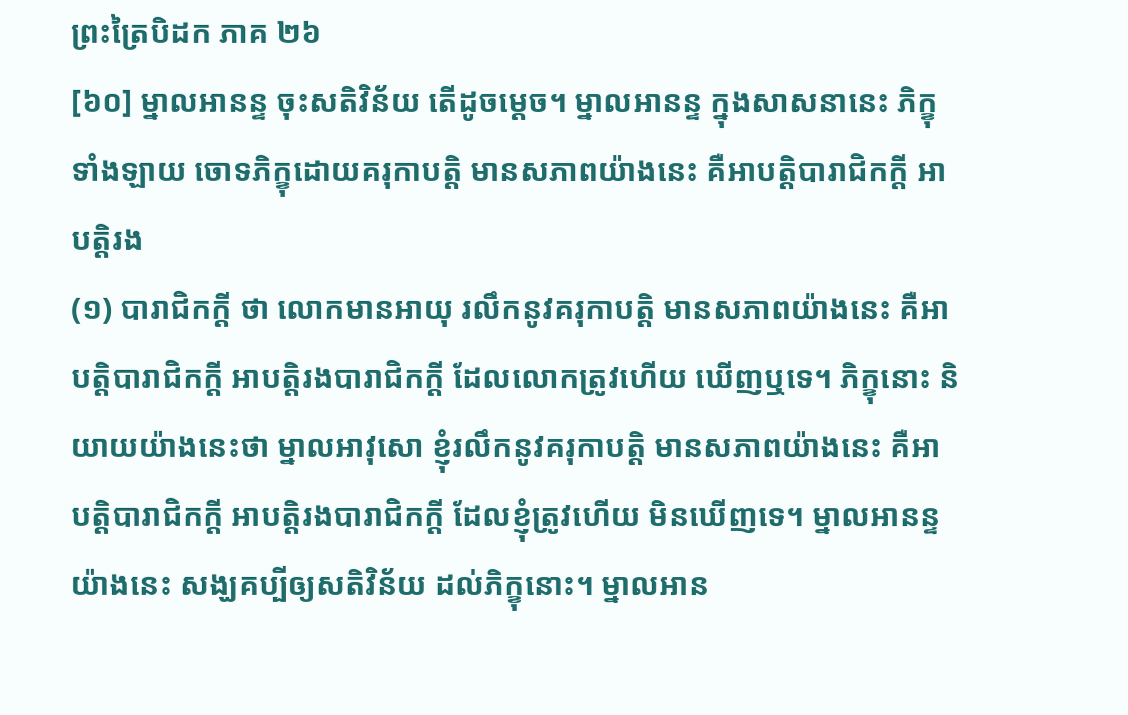ព្រះត្រៃបិដក ភាគ ២៦
[៦០] ម្នាលអានន្ទ ចុះសតិវិន័យ តើដូចម្តេច។ ម្នាលអានន្ទ ក្នុងសាសនានេះ ភិក្ខុទាំងឡាយ ចោទភិក្ខុដោយគរុកាបត្តិ មានសភាពយ៉ាងនេះ គឺអាបត្តិបារាជិកក្តី អាបត្តិរង
(១) បារាជិកក្តី ថា លោកមានអាយុ រលឹកនូវគរុកាបត្តិ មានសភាពយ៉ាងនេះ គឺអាបត្តិបារាជិកក្តី អាបត្តិរងបារាជិកក្តី ដែលលោកត្រូវហើយ ឃើញឬទេ។ ភិក្ខុនោះ និយាយយ៉ាងនេះថា ម្នាលអាវុសោ ខ្ញុំរលឹកនូវគរុកាបត្តិ មានសភាពយ៉ាងនេះ គឺអាបត្តិបារាជិកក្តី អាបត្តិរងបារាជិកក្តី ដែលខ្ញុំត្រូវហើយ មិនឃើញទេ។ ម្នាលអានន្ទ យ៉ាងនេះ សង្ឃគប្បីឲ្យសតិវិន័យ ដល់ភិក្ខុនោះ។ ម្នាលអាន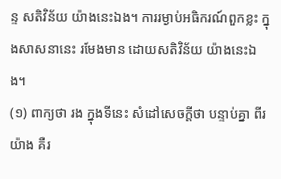ន្ទ សតិវិន័យ យ៉ាងនេះឯង។ ការរម្ងាប់អធិករណ៍ពួកខ្លះ ក្នុងសាសនានេះ រមែងមាន ដោយសតិវិន័យ យ៉ាងនេះឯង។
(១) ពាក្យថា រង ក្នុងទីនេះ សំដៅសេចក្តីថា បន្ទាប់គ្នា ពីរយ៉ាង គឺរ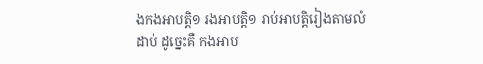ងកងអាបត្តិ១ រងអាបត្តិ១ រាប់អាបត្តិរៀងតាមលំដាប់ ដូច្នេះគឺ កងអាប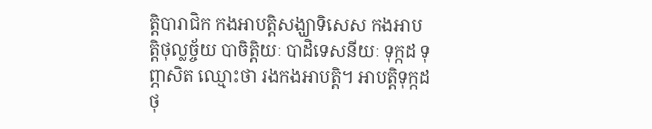ត្តិបារាជិក កងអាបត្តិសង្ឃាទិសេស កងអាបត្តិថុល្លច្ច័យ បាចិត្តិយៈ បាដិទេសនីយៈ ទុក្កដ ទុព្ភាសិត ឈ្មោះថា រងកងអាបត្តិ។ អាបត្តិទុក្កដ ថុ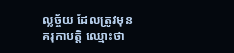ល្លច្ច័យ ដែលត្រូវមុនគរុកាបត្តិ ឈ្មោះថា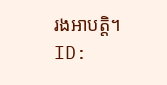រងអាបត្តិ។
ID: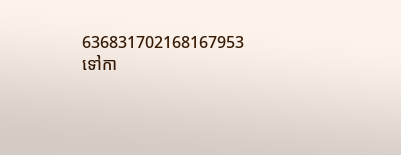636831702168167953
ទៅកា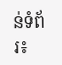ន់ទំព័រ៖